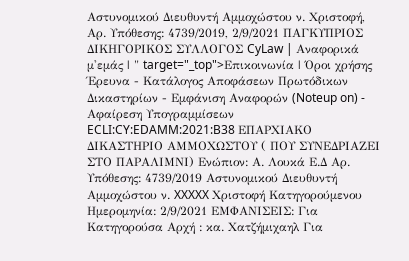Αστυνομικού Διευθυντή Αμμοχώστου ν. Χριστοφή, Αρ. Υπόθεσης: 4739/2019, 2/9/2021 ΠΑΓΚΥΠΡΙΟΣ ΔΙΚΗΓΟΡΙΚΟΣ ΣΥΛΛΟΓΟΣ CyLaw | Αναφορικά μ'εμάς | " target="_top">Επικοινωνία | Όροι χρήσης Έρευνα - Κατάλογος Αποφάσεων Πρωτόδικων Δικαστηρίων - Εμφάνιση Αναφορών (Noteup on) - Αφαίρεση Υπογραμμίσεων ECLI:CY:EDAMM:2021:B38 ΕΠΑΡΧΙΑΚΟ ΔΙΚΑΣΤΗΡΙΟ ΑΜΜΟΧΩΣΤΟΥ ( ΠΟΥ ΣΥΝΕΔΡΙΑΖΕΙ ΣΤΟ ΠΑΡΑΛΙΜΝΙ) Ενώπιον: Α. Λουκά Ε.Δ Αρ. Υπόθεσης: 4739/2019 Αστυνομικού Διευθυντή Αμμοχώστου ν. XXXXX Χριστοφή Κατηγορούμενου Ημερομηνία: 2/9/2021 ΕΜΦΑΝΙΣΕΙΣ: Για Κατηγορούσα Αρχή : κα. Χατζήμιχαηλ Για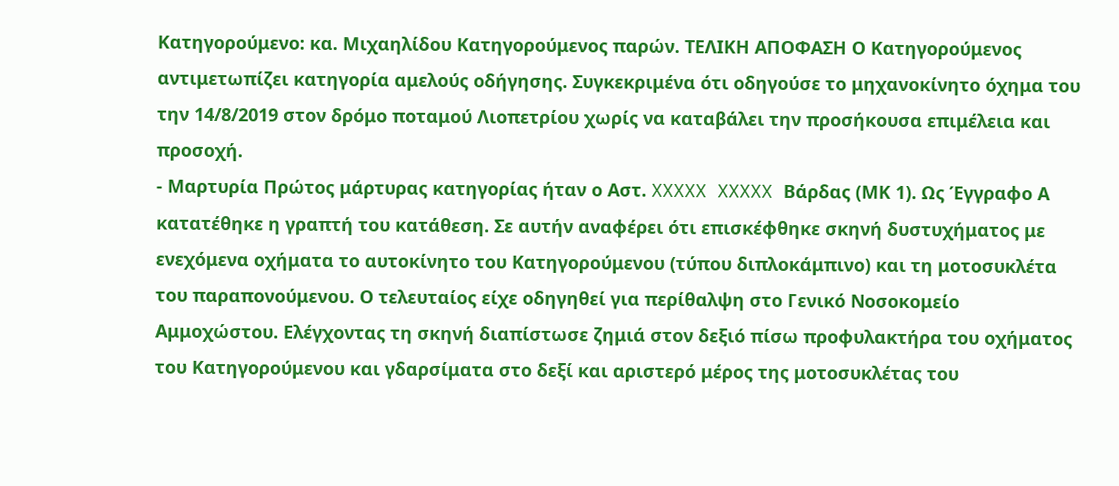Κατηγορούμενο: κα. Μιχαηλίδου Κατηγορούμενος παρών. ΤΕΛΙΚΗ ΑΠΟΦΑΣΗ Ο Κατηγορούμενος αντιμετωπίζει κατηγορία αμελούς οδήγησης. Συγκεκριμένα ότι οδηγούσε το μηχανοκίνητο όχημα του την 14/8/2019 στον δρόμο ποταμού Λιοπετρίου χωρίς να καταβάλει την προσήκουσα επιμέλεια και προσοχή.
- Μαρτυρία Πρώτος μάρτυρας κατηγορίας ήταν ο Αστ. XXXXX XXXXX Βάρδας (ΜΚ 1). Ως Έγγραφο Α κατατέθηκε η γραπτή του κατάθεση. Σε αυτήν αναφέρει ότι επισκέφθηκε σκηνή δυστυχήματος με ενεχόμενα οχήματα το αυτοκίνητο του Κατηγορούμενου (τύπου διπλοκάμπινο) και τη μοτοσυκλέτα του παραπονούμενου. Ο τελευταίος είχε οδηγηθεί για περίθαλψη στο Γενικό Νοσοκομείο Αμμοχώστου. Ελέγχοντας τη σκηνή διαπίστωσε ζημιά στον δεξιό πίσω προφυλακτήρα του οχήματος του Κατηγορούμενου και γδαρσίματα στο δεξί και αριστερό μέρος της μοτοσυκλέτας του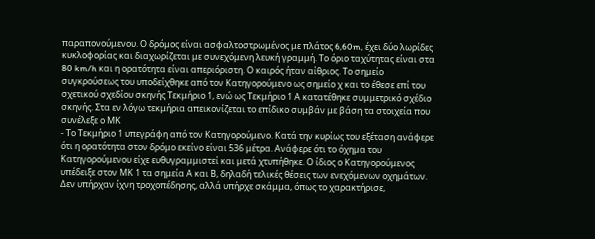παραπονούμενου. Ο δρόμος είναι ασφαλτοστρωμένος με πλάτος 6,60m, έχει δύο λωρίδες κυκλοφορίας και διαχωρίζεται με συνεχόμενη λευκή γραμμή. Το όριο ταχύτητας είναι στα 80 km/h και η ορατότητα είναι απεριόριστη. Ο καιρός ήταν αίθριος. Το σημείο συγκρούσεως του υποδείχθηκε από τον Κατηγορούμενο ως σημείο χ και το έθεσε επί του σχετικού σχεδίου σκηνής Τεκμήριο 1, ενώ ως Τεκμήριο 1 Α κατατέθηκε συμμετρικό σχέδιο σκηνής. Στα εν λόγω τεκμήρια απεικονίζεται το επίδικο συμβάν με βάση τα στοιχεία που συνέλεξε ο ΜΚ
- Το Τεκμήριο 1 υπεγράφη από τον Κατηγορούμενο. Κατά την κυρίως του εξέταση ανάφερε ότι η ορατότητα στον δρόμο εκείνο είναι 536 μέτρα. Ανάφερε ότι το όχημα του Κατηγορούμενου είχε ευθυγραμμιστεί και μετά χτυπήθηκε. Ο ίδιος ο Κατηγορούμενος υπέδειξε στον ΜΚ 1 τα σημεία Α και Β, δηλαδή τελικές θέσεις των ενεχόμενων οχημάτων. Δεν υπήρχαν ίχνη τροχοπέδησης, αλλά υπήρχε σκάμμα, όπως το χαρακτήρισε,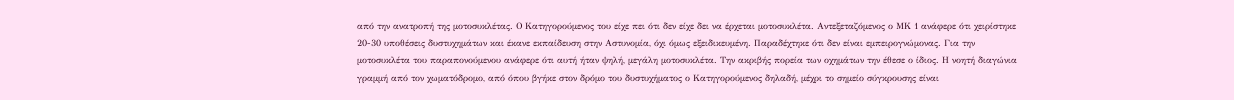από την ανατροπή της μοτοσυκλέτας. Ο Κατηγορούμενος του είχε πει ότι δεν είχε δει να έρχεται μοτοσυκλέτα. Αντεξεταζόμενος ο ΜΚ 1 ανάφερε ότι χειρίστηκε 20-30 υποθέσεις δυστυχημάτων και έκανε εκπαίδευση στην Αστυνομία, όχι όμως εξειδικευμένη. Παραδέχτηκε ότι δεν είναι εμπειρογνώμονας. Για την μοτοσυκλέτα του παραπονούμενου ανάφερε ότι αυτή ήταν ψηλή, μεγάλη μοτοσυκλέτα. Την ακριβής πορεία των οχημάτων την έθεσε ο ίδιος. Η νοητή διαγώνια γραμμή από τον χωματόδρομο, από όπου βγήκε στον δρόμο του δυστυχήματος ο Κατηγορούμενος δηλαδή, μέχρι το σημείο σύγκρουσης είναι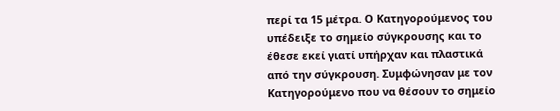περί τα 15 μέτρα. Ο Κατηγορούμενος του υπέδειξε το σημείο σύγκρουσης και το έθεσε εκεί γιατί υπήρχαν και πλαστικά από την σύγκρουση. Συμφώνησαν με τον Κατηγορούμενο που να θέσουν το σημείο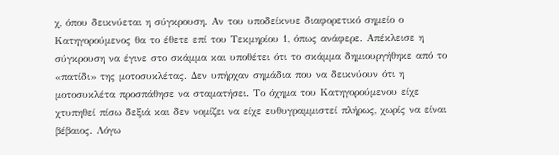χ, όπου δεικνύεται η σύγκρουση. Αν του υποδείκνυε διαφορετικό σημείο ο Κατηγορούμενος θα το έθετε επί του Τεκμηρίου 1, όπως ανάφερε. Απέκλεισε η σύγκρουση να έγινε στο σκάμμα και υποθέτει ότι το σκάμμα δημιουργήθηκε από το «πατίδι» της μοτοσυκλέτας. Δεν υπήρχαν σημάδια που να δεικνύουν ότι η μοτοσυκλέτα προσπάθησε να σταματήσει. Το όχημα του Κατηγορούμενου είχε χτυπηθεί πίσω δεξιά και δεν νομίζει να είχε ευθυγραμμιστεί πλήρως, χωρίς να είναι βέβαιος. Λόγω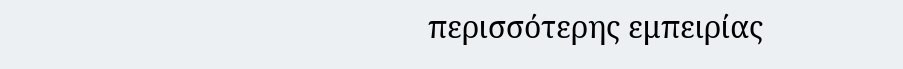περισσότερης εμπειρίας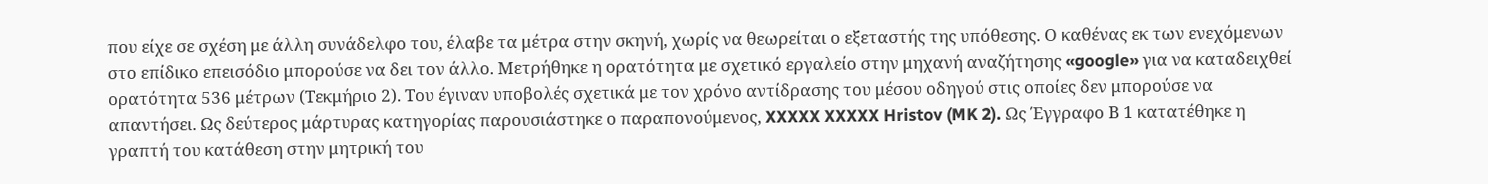που είχε σε σχέση με άλλη συνάδελφο του, έλαβε τα μέτρα στην σκηνή, χωρίς να θεωρείται ο εξεταστής της υπόθεσης. Ο καθένας εκ των ενεχόμενων στο επίδικο επεισόδιο μπορούσε να δει τον άλλο. Μετρήθηκε η ορατότητα με σχετικό εργαλείο στην μηχανή αναζήτησης «google» για να καταδειχθεί ορατότητα 536 μέτρων (Τεκμήριο 2). Του έγιναν υποβολές σχετικά με τον χρόνο αντίδρασης του μέσου οδηγού στις οποίες δεν μπορούσε να απαντήσει. Ως δεύτερος μάρτυρας κατηγορίας παρουσιάστηκε ο παραπονούμενος, XXXXX XXXXX Hristov (MK 2). Ως Έγγραφο Β 1 κατατέθηκε η γραπτή του κατάθεση στην μητρική του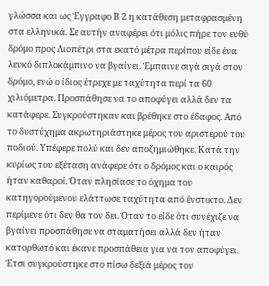γλώσσα και ως Έγγραφο Β 2 η κατάθεση μεταφρασμένη στα ελληνικά. Σε αυτήν αναφέρει ότι μόλις πήρε τον ευθύ δρόμο προς Λιοπέτρι στα εκατό μέτρα περίπου είδε ένα λευκό διπλοκάμπινο να βγαίνει. Έμπαινε σιγά σιγά στον δρόμο, ενώ ο ίδιος έτρεχε με ταχύτητα περί τα 60 χιλιόμετρα. Προσπάθησε να το αποφύγει αλλά δεν τα κατάφερε. Συγκρούστηκαν και βρέθηκε στο έδαφος. Από το δυστύχημα ακρωτηριάστηκε μέρος του αριστερού του ποδιού. Υπέφερε πολύ και δεν αποζημιώθηκε. Κατά την κυρίως του εξέταση ανάφερε ότι ο δρόμος και ο καιρός ήταν καθαροί. Όταν πλησίασε το όχημα του κατηγορούμενου ελάττωσε ταχύτητα από ένστικτο. Δεν περίμενε ότι δεν θα τον δει. Όταν το είδε ότι συνέχιζε να βγαίνει προσπάθησε να σταματήσει αλλά δεν ήταν κατορθωτό και έκανε προσπάθεια για να τον αποφύγει. Έτσι συγκρούστηκε στο πίσω δεξιά μέρος του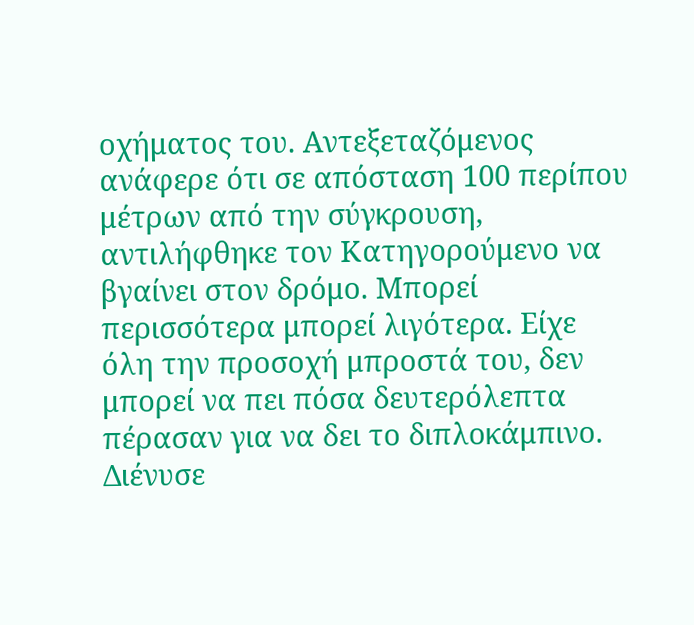οχήματος του. Αντεξεταζόμενος ανάφερε ότι σε απόσταση 100 περίπου μέτρων από την σύγκρουση, αντιλήφθηκε τον Κατηγορούμενο να βγαίνει στον δρόμο. Μπορεί περισσότερα μπορεί λιγότερα. Είχε όλη την προσοχή μπροστά του, δεν μπορεί να πει πόσα δευτερόλεπτα πέρασαν για να δει το διπλοκάμπινο. Διένυσε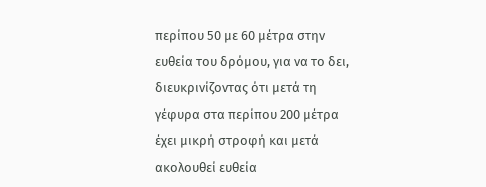περίπου 50 με 60 μέτρα στην ευθεία του δρόμου, για να το δει, διευκρινίζοντας ότι μετά τη γέφυρα στα περίπου 200 μέτρα έχει μικρή στροφή και μετά ακολουθεί ευθεία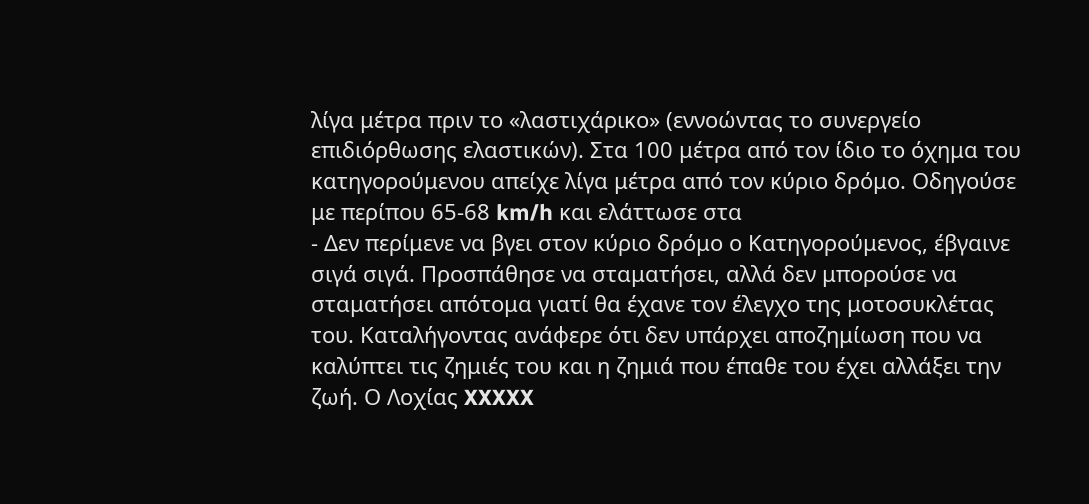λίγα μέτρα πριν το «λαστιχάρικο» (εννοώντας το συνεργείο επιδιόρθωσης ελαστικών). Στα 100 μέτρα από τον ίδιο το όχημα του κατηγορούμενου απείχε λίγα μέτρα από τον κύριο δρόμο. Οδηγούσε με περίπου 65-68 km/h και ελάττωσε στα
- Δεν περίμενε να βγει στον κύριο δρόμο ο Κατηγορούμενος, έβγαινε σιγά σιγά. Προσπάθησε να σταματήσει, αλλά δεν μπορούσε να σταματήσει απότομα γιατί θα έχανε τον έλεγχο της μοτοσυκλέτας του. Καταλήγοντας ανάφερε ότι δεν υπάρχει αποζημίωση που να καλύπτει τις ζημιές του και η ζημιά που έπαθε του έχει αλλάξει την ζωή. Ο Λοχίας XXXXX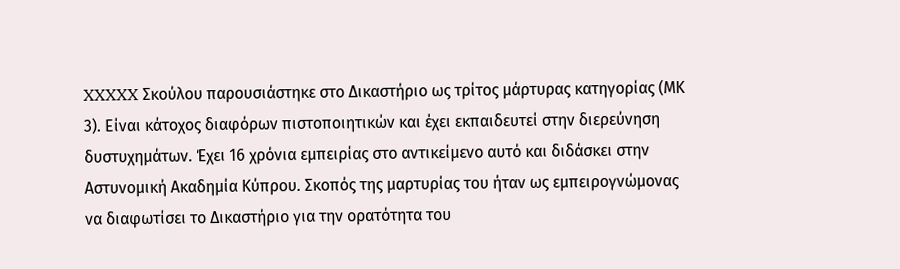XXXXX Σκούλου παρουσιάστηκε στο Δικαστήριο ως τρίτος μάρτυρας κατηγορίας (ΜΚ 3). Είναι κάτοχος διαφόρων πιστοποιητικών και έχει εκπαιδευτεί στην διερεύνηση δυστυχημάτων. Έχει 16 χρόνια εμπειρίας στο αντικείμενο αυτό και διδάσκει στην Αστυνομική Ακαδημία Κύπρου. Σκοπός της μαρτυρίας του ήταν ως εμπειρογνώμονας να διαφωτίσει το Δικαστήριο για την ορατότητα του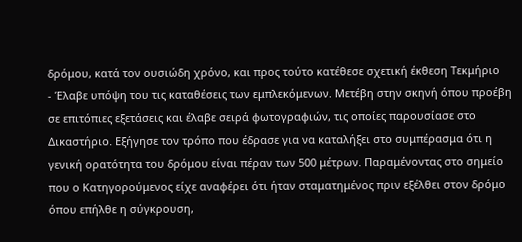δρόμου, κατά τον ουσιώδη χρόνο, και προς τούτο κατέθεσε σχετική έκθεση Τεκμήριο
- Έλαβε υπόψη του τις καταθέσεις των εμπλεκόμενων. Μετέβη στην σκηνή όπου προέβη σε επιτόπιες εξετάσεις και έλαβε σειρά φωτογραφιών, τις οποίες παρουσίασε στο Δικαστήριο. Εξήγησε τον τρόπο που έδρασε για να καταλήξει στο συμπέρασμα ότι η γενική ορατότητα του δρόμου είναι πέραν των 500 μέτρων. Παραμένοντας στο σημείο που ο Κατηγορούμενος είχε αναφέρει ότι ήταν σταματημένος πριν εξέλθει στον δρόμο όπου επήλθε η σύγκρουση,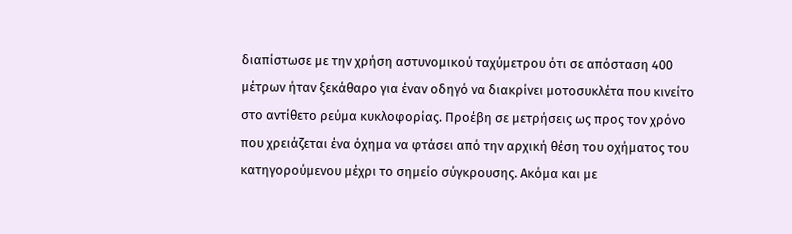διαπίστωσε με την χρήση αστυνομικού ταχύμετρου ότι σε απόσταση 400 μέτρων ήταν ξεκάθαρο για έναν οδηγό να διακρίνει μοτοσυκλέτα που κινείτο στο αντίθετο ρεύμα κυκλοφορίας. Προέβη σε μετρήσεις ως προς τον χρόνο που χρειάζεται ένα όχημα να φτάσει από την αρχική θέση του οχήματος του κατηγορούμενου μέχρι το σημείο σύγκρουσης. Ακόμα και με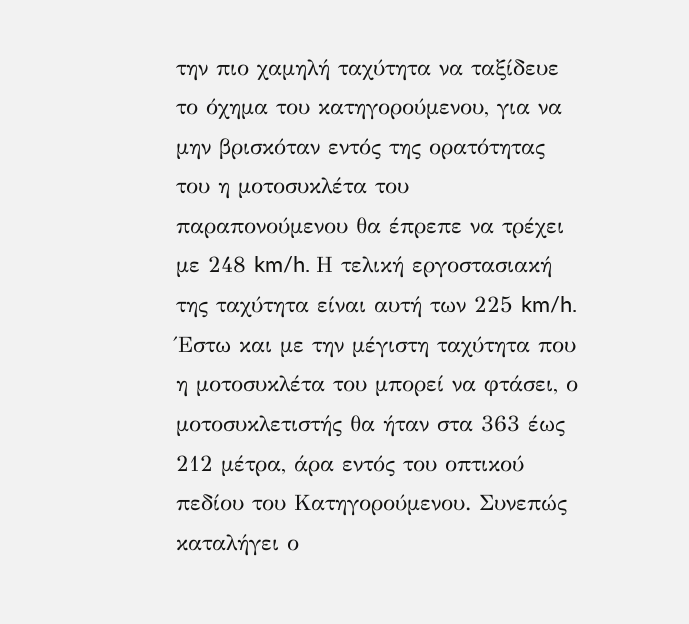την πιο χαμηλή ταχύτητα να ταξίδευε το όχημα του κατηγορούμενου, για να μην βρισκόταν εντός της ορατότητας του η μοτοσυκλέτα του παραπονούμενου θα έπρεπε να τρέχει με 248 km/h. Η τελική εργοστασιακή της ταχύτητα είναι αυτή των 225 km/h. Έστω και με την μέγιστη ταχύτητα που η μοτοσυκλέτα του μπορεί να φτάσει, ο μοτοσυκλετιστής θα ήταν στα 363 έως 212 μέτρα, άρα εντός του οπτικού πεδίου του Κατηγορούμενου. Συνεπώς καταλήγει ο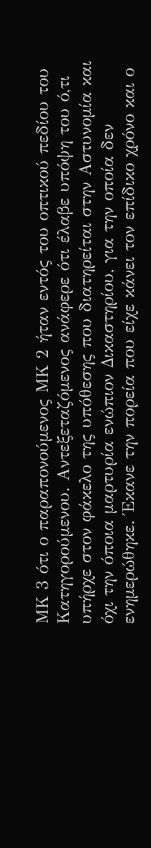ΜΚ 3 ότι ο παραπονούμενος ΜΚ 2 ήταν εντός του οπτικού πεδίου του Κατηγορούμενου. Αντεξεταζόμενος ανάφερε ότι έλαβε υπόψη του ό,τι υπήρχε στον φάκελο της υπόθεσης που διατηρείται στην Αστυνομία και όχι την όποια μαρτυρία ενώπιον Δικαστηρίου, για την οποία δεν ενημερώθηκε. Έκανε την πορεία που είχε κάνει τον επίδικο χρόνο και ο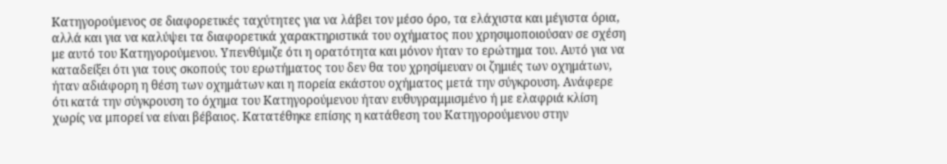Κατηγορούμενος σε διαφορετικές ταχύτητες για να λάβει τον μέσο όρο, τα ελάχιστα και μέγιστα όρια, αλλά και για να καλύψει τα διαφορετικά χαρακτηριστικά του οχήματος που χρησιμοποιούσαν σε σχέση με αυτό του Κατηγορούμενου. Υπενθύμιζε ότι η ορατότητα και μόνον ήταν το ερώτημα του. Αυτό για να καταδείξει ότι για τους σκοπούς του ερωτήματος του δεν θα του χρησίμευαν οι ζημιές των οχημάτων, ήταν αδιάφορη η θέση των οχημάτων και η πορεία εκάστου οχήματος μετά την σύγκρουση. Ανάφερε ότι κατά την σύγκρουση το όχημα του Κατηγορούμενου ήταν ευθυγραμμισμένο ή με ελαφριά κλίση χωρίς να μπορεί να είναι βέβαιος. Κατατέθηκε επίσης η κατάθεση του Κατηγορούμενου στην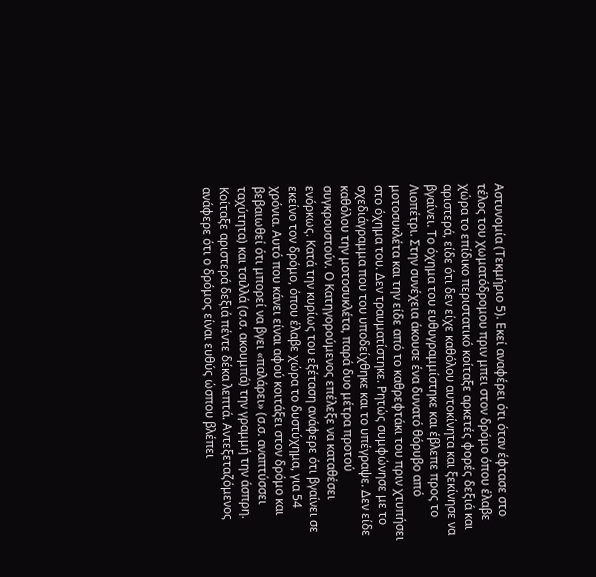Αστυνομία (Τεκμήριο 5). Εκεί αναφέρει ότι όταν έφτασε στο τέλος του χωματόδρομου πριν μπει στον δρόμο όπου έλαβε χώρα το επίδικο περιστατικό κοίταξε αρκετές φορές δεξιά και αριστερά, είδε ότι δεν είχε καθόλου αυτοκίνητα και ξεκίνησε να βγαίνει. Το όχημα του ευθυγραμμίστηκε και έβλεπε προς το Λιοπέτρι. Στην συνέχεια άκουσε ένα δυνατό θόρυβο από μοτοσυκλέτα και την είδε από το καθρεφτάκι του πριν χτυπήσει στο όχημα του. Δεν τραυματίστηκε. Ρητώς συμφώνησε με το σχεδιάγραμμα που του υποδείχθηκε και το υπέγραψε. Δεν είδε καθόλου την μοτοσυκλέτα, παρά δυο μέτρα προτού συγκρουστούν. Ο Κατηγορούμενος επέλεξε να καταθέσει ενόρκως. Κατά την κυρίως του εξέταση ανάφερε ότι βγαίνει σε εκείνο τον δρόμο, όπου έλαβε χώρα το δυστύχημα, για 54 χρόνια. Αυτό που κάνει είναι αφού κοιτάξει στον δρόμο και βεβαιωθεί ότι μπορεί να βγει «παλάρει» (σ.σ. αναπτύσσει ταχύτητα) και τσιλλά (σ.σ. ακουμπά) την γραμμή την άσπρη. Κοίταξε αριστερά δεξιά πέντε δέκα λεπτά. Αντεξεταζόμενος ανάφερε ότι ο δρόμος είναι ευθύς ώσπου βλέπει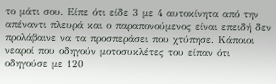το μάτι σου. Είπε ότι είδε 3 με 4 αυτοκίνητα από την απέναντι πλευρά και ο παραπονούμενος είναι επειδή δεν προλάβαινε να τα προσπεράσει που χτύπησε. Κάποιοι νεαροί που οδηγούν μοτοσυκλέτες του είπαν ότι οδηγούσε με 120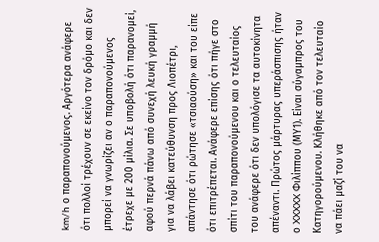km/h ο παραπονούμενος. Αργότερα ανάφερε ότι πολλοί τρέχουν σε εκείνο τον δρόμο και δεν μπορεί να γνωρίζει αν ο παραπονούμενος έτρεχε με 200 μίλια. Σε υποβολή ότι παρανομεί, αφού περνά πάνω από συνεχή λευκή γραμμή για να λάβει κατεύθυνση προς Λιοπέτρι, απάντησε ότι ρώτησε «τσιαούση» και του είπε ότι επιτρέπεται. Ανάφερε επίσης ότι πήγε στο σπίτι του παραπονούμενου και ο τελευταίος του ανάφερε ότι δεν υπολόγισε τα αυτοκίνητα απέναντι. Πρώτος μάρτυρας υπεράσπισης ήταν ο XXXXX Φιλίππου (ΜΥ1). Είναι σύγαμπρος του Κατηγορούμενου. Κλήθηκε από τον τελευταίο να πάει μαζί του να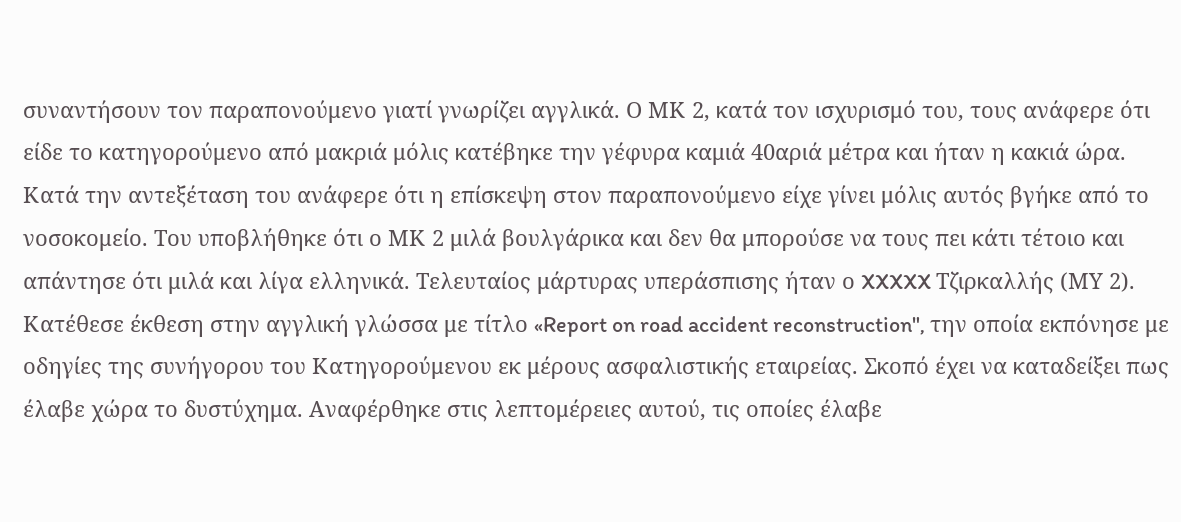συναντήσουν τον παραπονούμενο γιατί γνωρίζει αγγλικά. Ο ΜΚ 2, κατά τον ισχυρισμό του, τους ανάφερε ότι είδε το κατηγορούμενο από μακριά μόλις κατέβηκε την γέφυρα καμιά 40αριά μέτρα και ήταν η κακιά ώρα. Κατά την αντεξέταση του ανάφερε ότι η επίσκεψη στον παραπονούμενο είχε γίνει μόλις αυτός βγήκε από το νοσοκομείο. Του υποβλήθηκε ότι ο ΜΚ 2 μιλά βουλγάρικα και δεν θα μπορούσε να τους πει κάτι τέτοιο και απάντησε ότι μιλά και λίγα ελληνικά. Τελευταίος μάρτυρας υπεράσπισης ήταν ο XXXXX Τζιρκαλλής (ΜΥ 2). Κατέθεσε έκθεση στην αγγλική γλώσσα με τίτλο «Report on road accident reconstruction", την οποία εκπόνησε με οδηγίες της συνήγορου του Κατηγορούμενου εκ μέρους ασφαλιστικής εταιρείας. Σκοπό έχει να καταδείξει πως έλαβε χώρα το δυστύχημα. Αναφέρθηκε στις λεπτομέρειες αυτού, τις οποίες έλαβε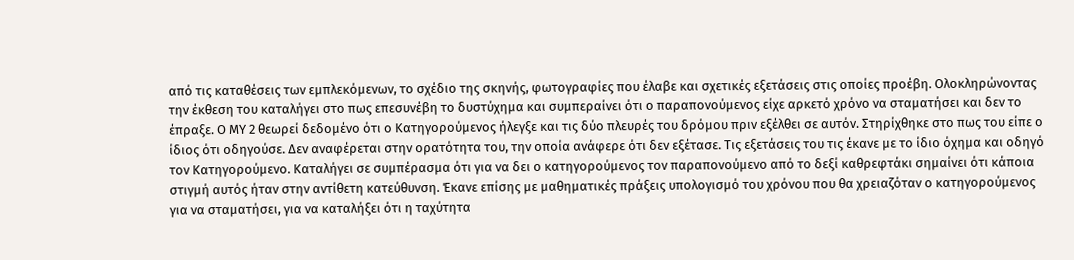από τις καταθέσεις των εμπλεκόμενων, το σχέδιο της σκηνής, φωτογραφίες που έλαβε και σχετικές εξετάσεις στις οποίες προέβη. Ολοκληρώνοντας την έκθεση του καταλήγει στο πως επεσυνέβη το δυστύχημα και συμπεραίνει ότι ο παραπονούμενος είχε αρκετό χρόνο να σταματήσει και δεν το έπραξε. Ο ΜΥ 2 θεωρεί δεδομένο ότι ο Κατηγορούμενος ήλεγξε και τις δύο πλευρές του δρόμου πριν εξέλθει σε αυτόν. Στηρίχθηκε στο πως του είπε ο ίδιος ότι οδηγούσε. Δεν αναφέρεται στην ορατότητα του, την οποία ανάφερε ότι δεν εξέτασε. Τις εξετάσεις του τις έκανε με το ίδιο όχημα και οδηγό τον Κατηγορούμενο. Καταλήγει σε συμπέρασμα ότι για να δει ο κατηγορούμενος τον παραπονούμενο από το δεξί καθρεφτάκι σημαίνει ότι κάποια στιγμή αυτός ήταν στην αντίθετη κατεύθυνση. Έκανε επίσης με μαθηματικές πράξεις υπολογισμό του χρόνου που θα χρειαζόταν ο κατηγορούμενος για να σταματήσει, για να καταλήξει ότι η ταχύτητα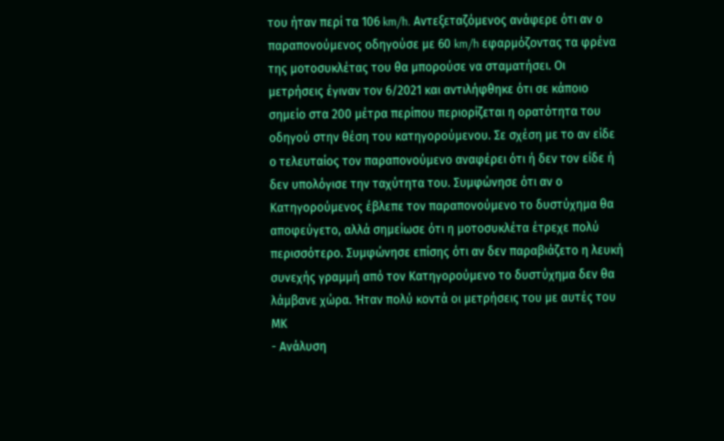του ήταν περί τα 106 km/h. Αντεξεταζόμενος ανάφερε ότι αν ο παραπονούμενος οδηγούσε με 60 km/h εφαρμόζοντας τα φρένα της μοτοσυκλέτας του θα μπορούσε να σταματήσει. Οι μετρήσεις έγιναν τον 6/2021 και αντιλήφθηκε ότι σε κάποιο σημείο στα 200 μέτρα περίπου περιορίζεται η ορατότητα του οδηγού στην θέση του κατηγορούμενου. Σε σχέση με το αν είδε ο τελευταίος τον παραπονούμενο αναφέρει ότι ή δεν τον είδε ή δεν υπολόγισε την ταχύτητα του. Συμφώνησε ότι αν ο Κατηγορούμενος έβλεπε τον παραπονούμενο το δυστύχημα θα αποφεύγετο, αλλά σημείωσε ότι η μοτοσυκλέτα έτρεχε πολύ περισσότερο. Συμφώνησε επίσης ότι αν δεν παραβιάζετο η λευκή συνεχής γραμμή από τον Κατηγορούμενο το δυστύχημα δεν θα λάμβανε χώρα. Ήταν πολύ κοντά οι μετρήσεις του με αυτές του ΜΚ
- Ανάλυση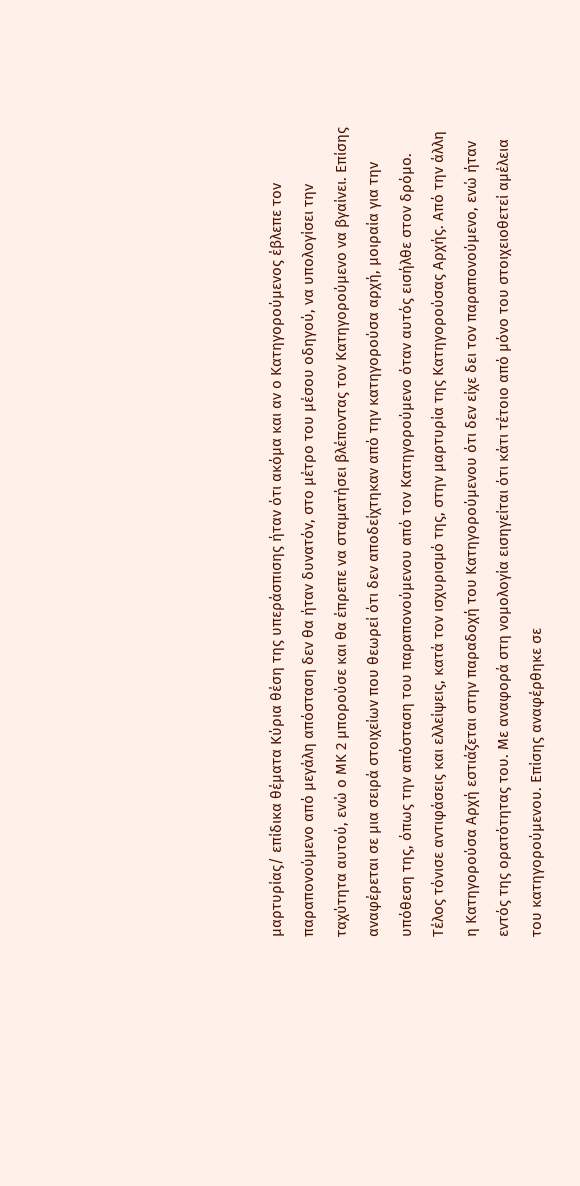μαρτυρίας/ επίδικα θέματα Κύρια θέση της υπεράσπισης ήταν ότι ακόμα και αν ο Κατηγορούμενος έβλεπε τον παραπονούμενο από μεγάλη απόσταση δεν θα ήταν δυνατόν, στο μέτρο του μέσου οδηγού, να υπολογίσει την ταχύτητα αυτού, ενώ ο ΜΚ 2 μπορούσε και θα έπρεπε να σταματήσει βλέποντας τον Κατηγορούμενο να βγαίνει. Επίσης αναφέρεται σε μια σειρά στοιχείων που θεωρεί ότι δεν αποδείχτηκαν από την κατηγορούσα αρχή, μοιραία για την υπόθεση της, όπως την απόσταση του παραπονούμενου από τον Κατηγορούμενο όταν αυτός εισήλθε στον δρόμο. Τέλος τόνισε αντιφάσεις και ελλείψεις, κατά τον ισχυρισμό της, στην μαρτυρία της Κατηγορούσας Αρχής. Από την άλλη η Κατηγορούσα Αρχή εστιάζεται στην παραδοχή του Κατηγορούμενου ότι δεν είχε δει τον παραπονούμενο, ενώ ήταν εντός της ορατότητας του. Με αναφορά στη νομολογία εισηγείται ότι κάτι τέτοιο από μόνο του στοιχειοθετεί αμέλεια του κατηγορούμενου. Επίσης αναφέρθηκε σε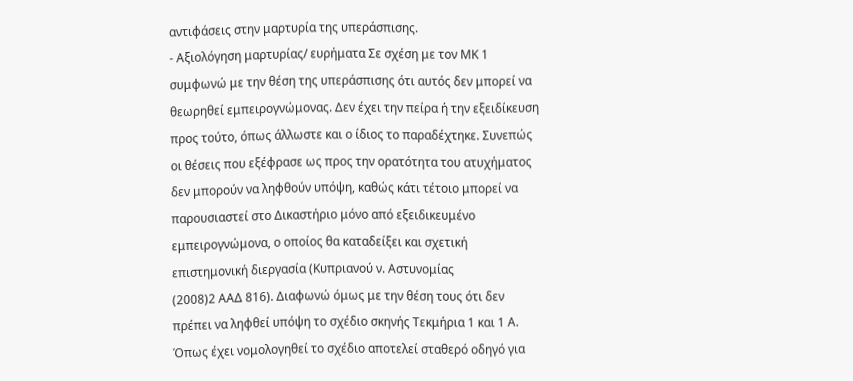αντιφάσεις στην μαρτυρία της υπεράσπισης.
- Αξιολόγηση μαρτυρίας/ ευρήματα Σε σχέση με τον ΜΚ 1 συμφωνώ με την θέση της υπεράσπισης ότι αυτός δεν μπορεί να θεωρηθεί εμπειρογνώμονας. Δεν έχει την πείρα ή την εξειδίκευση προς τούτο, όπως άλλωστε και ο ίδιος το παραδέχτηκε. Συνεπώς οι θέσεις που εξέφρασε ως προς την ορατότητα του ατυχήματος δεν μπορούν να ληφθούν υπόψη, καθώς κάτι τέτοιο μπορεί να παρουσιαστεί στο Δικαστήριο μόνο από εξειδικευμένο εμπειρογνώμονα, ο οποίος θα καταδείξει και σχετική επιστημονική διεργασία (Κυπριανού ν. Αστυνομίας
(2008)2 ΑΑΔ 816). Διαφωνώ όμως με την θέση τους ότι δεν πρέπει να ληφθεί υπόψη το σχέδιο σκηνής Τεκμήρια 1 και 1 Α. Όπως έχει νομολογηθεί το σχέδιο αποτελεί σταθερό οδηγό για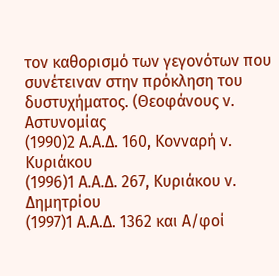τον καθορισμό των γεγονότων που συνέτειναν στην πρόκληση του δυστυχήματος. (Θεοφάνους ν. Αστυνομίας
(1990)2 Α.Α.Δ. 160, Κονναρή ν. Κυριάκου
(1996)1 Α.Α.Δ. 267, Κυριάκου ν. Δημητρίου
(1997)1 Α.Α.Δ. 1362 και Α/φοί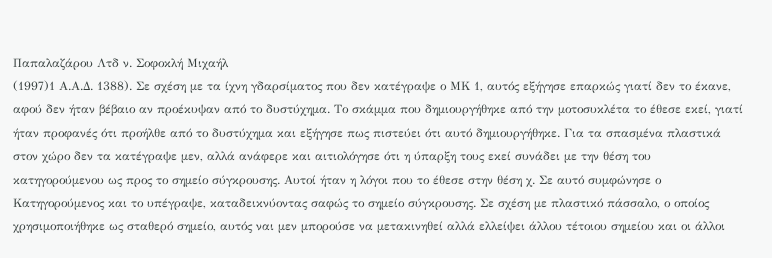Παπαλαζάρου Λτδ ν. Σοφοκλή Μιχαήλ
(1997)1 Α.Α.Δ. 1388). Σε σχέση με τα ίχνη γδαρσίματος που δεν κατέγραψε ο ΜΚ 1, αυτός εξήγησε επαρκώς γιατί δεν το έκανε, αφού δεν ήταν βέβαιο αν προέκυψαν από το δυστύχημα. Το σκάμμα που δημιουργήθηκε από την μοτοσυκλέτα το έθεσε εκεί, γιατί ήταν προφανές ότι προήλθε από το δυστύχημα και εξήγησε πως πιστεύει ότι αυτό δημιουργήθηκε. Για τα σπασμένα πλαστικά στον χώρο δεν τα κατέγραψε μεν, αλλά ανάφερε και αιτιολόγησε ότι η ύπαρξη τους εκεί συνάδει με την θέση του κατηγορούμενου ως προς το σημείο σύγκρουσης. Αυτοί ήταν η λόγοι που το έθεσε στην θέση χ. Σε αυτό συμφώνησε ο Κατηγορούμενος και το υπέγραψε, καταδεικνύοντας σαφώς το σημείο σύγκρουσης. Σε σχέση με πλαστικό πάσσαλο, ο οποίος χρησιμοποιήθηκε ως σταθερό σημείο, αυτός ναι μεν μπορούσε να μετακινηθεί αλλά ελλείψει άλλου τέτοιου σημείου και οι άλλοι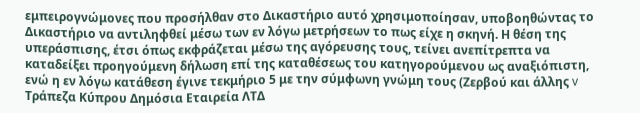εμπειρογνώμονες που προσήλθαν στο Δικαστήριο αυτό χρησιμοποίησαν, υποβοηθώντας το Δικαστήριο να αντιληφθεί μέσω των εν λόγω μετρήσεων το πως είχε η σκηνή. Η θέση της υπεράσπισης, έτσι όπως εκφράζεται μέσω της αγόρευσης τους, τείνει ανεπίτρεπτα να καταδείξει προηγούμενη δήλωση επί της καταθέσεως του κατηγορούμενου ως αναξιόπιστη, ενώ η εν λόγω κατάθεση έγινε τεκμήριο 5 με την σύμφωνη γνώμη τους (Ζερβού και άλλης v Τράπεζα Κύπρου Δημόσια Εταιρεία ΛΤΔ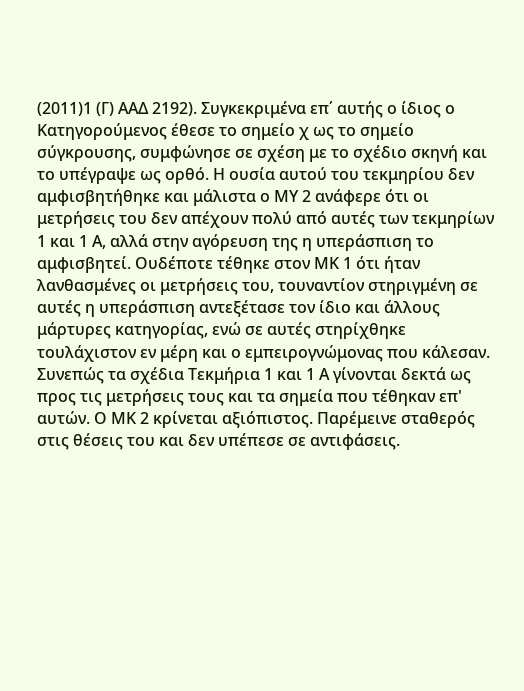(2011)1 (Γ) ΑΑΔ 2192). Συγκεκριμένα επ΄ αυτής ο ίδιος ο Κατηγορούμενος έθεσε το σημείο χ ως το σημείο σύγκρουσης, συμφώνησε σε σχέση με το σχέδιο σκηνή και το υπέγραψε ως ορθό. Η ουσία αυτού του τεκμηρίου δεν αμφισβητήθηκε και μάλιστα ο ΜΥ 2 ανάφερε ότι οι μετρήσεις του δεν απέχουν πολύ από αυτές των τεκμηρίων 1 και 1 Α, αλλά στην αγόρευση της η υπεράσπιση το αμφισβητεί. Ουδέποτε τέθηκε στον ΜΚ 1 ότι ήταν λανθασμένες οι μετρήσεις του, τουναντίον στηριγμένη σε αυτές η υπεράσπιση αντεξέτασε τον ίδιο και άλλους μάρτυρες κατηγορίας, ενώ σε αυτές στηρίχθηκε τουλάχιστον εν μέρη και ο εμπειρογνώμονας που κάλεσαν. Συνεπώς τα σχέδια Τεκμήρια 1 και 1 Α γίνονται δεκτά ως προς τις μετρήσεις τους και τα σημεία που τέθηκαν επ' αυτών. Ο ΜΚ 2 κρίνεται αξιόπιστος. Παρέμεινε σταθερός στις θέσεις του και δεν υπέπεσε σε αντιφάσεις.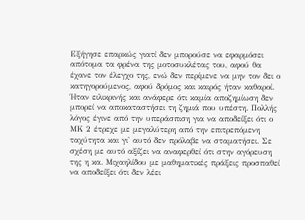Εξήγησε επαρκώς γιατί δεν μπορούσε να εφαρμόσει απότομα τα φρένα της μοτοσυκλέτας του, αφού θα έχανε τον έλεγχο της, ενώ δεν περίμενε να μην τον δει ο κατηγορούμενος, αφού δρόμος και καιρός ήταν καθαροί. Ήταν ειλικρινής και ανάφερε ότι καμία αποζημίωση δεν μπορεί να αποκαταστήσει τη ζημιά που υπέστη. Πολλής λόγος έγινε από την υπεράσπιση για να αποδείξει ότι ο ΜΚ 2 έτρεχε με μεγαλύτερη από την επιτρεπόμενη ταχύτητα και γι' αυτό δεν πρόλαβε να σταματήσει. Σε σχέση με αυτό αξίζει να αναφερθεί ότι στην αγόρευση της η κα. Μιχαηλίδου με μαθηματικές πράξεις προσπαθεί να αποδείξει ότι δεν λέει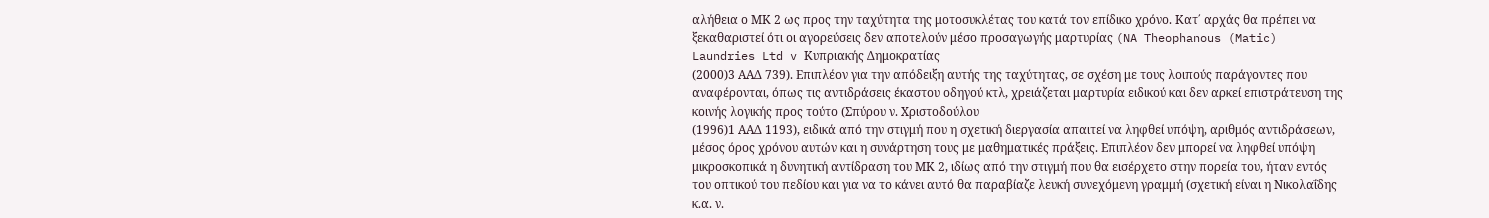αλήθεια ο ΜΚ 2 ως προς την ταχύτητα της μοτοσυκλέτας του κατά τον επίδικο χρόνο. Κατ΄ αρχάς θα πρέπει να ξεκαθαριστεί ότι οι αγορεύσεις δεν αποτελούν μέσο προσαγωγής μαρτυρίας (NA Theophanous (Matic) Laundries Ltd v Κυπριακής Δημοκρατίας
(2000)3 ΑΑΔ 739). Επιπλέον για την απόδειξη αυτής της ταχύτητας, σε σχέση με τους λοιπούς παράγοντες που αναφέρονται, όπως τις αντιδράσεις έκαστου οδηγού κτλ, χρειάζεται μαρτυρία ειδικού και δεν αρκεί επιστράτευση της κοινής λογικής προς τούτο (Σπύρου ν. Χριστοδούλου
(1996)1 ΑΑΔ 1193), ειδικά από την στιγμή που η σχετική διεργασία απαιτεί να ληφθεί υπόψη, αριθμός αντιδράσεων, μέσος όρος χρόνου αυτών και η συνάρτηση τους με μαθηματικές πράξεις. Επιπλέον δεν μπορεί να ληφθεί υπόψη μικροσκοπικά η δυνητική αντίδραση του ΜΚ 2, ιδίως από την στιγμή που θα εισέρχετο στην πορεία του, ήταν εντός του οπτικού του πεδίου και για να το κάνει αυτό θα παραβίαζε λευκή συνεχόμενη γραμμή (σχετική είναι η Νικολαΐδης κ.α. ν.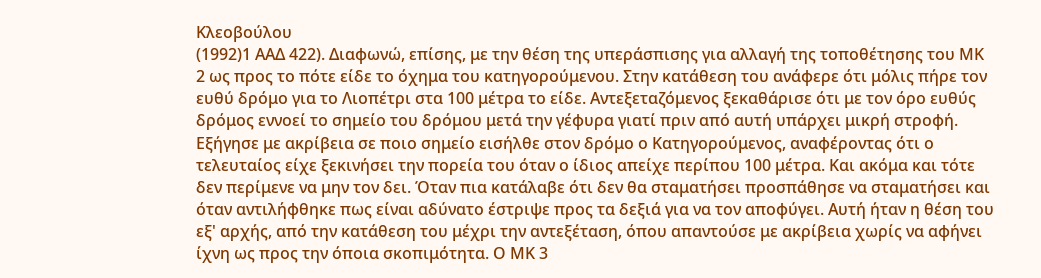Κλεοβούλου
(1992)1 ΑΑΔ 422). Διαφωνώ, επίσης, με την θέση της υπεράσπισης για αλλαγή της τοποθέτησης του ΜΚ 2 ως προς το πότε είδε το όχημα του κατηγορούμενου. Στην κατάθεση του ανάφερε ότι μόλις πήρε τον ευθύ δρόμο για το Λιοπέτρι στα 100 μέτρα το είδε. Αντεξεταζόμενος ξεκαθάρισε ότι με τον όρο ευθύς δρόμος εννοεί το σημείο του δρόμου μετά την γέφυρα γιατί πριν από αυτή υπάρχει μικρή στροφή. Εξήγησε με ακρίβεια σε ποιο σημείο εισήλθε στον δρόμο ο Κατηγορούμενος, αναφέροντας ότι ο τελευταίος είχε ξεκινήσει την πορεία του όταν ο ίδιος απείχε περίπου 100 μέτρα. Και ακόμα και τότε δεν περίμενε να μην τον δει. Όταν πια κατάλαβε ότι δεν θα σταματήσει προσπάθησε να σταματήσει και όταν αντιλήφθηκε πως είναι αδύνατο έστριψε προς τα δεξιά για να τον αποφύγει. Αυτή ήταν η θέση του εξ' αρχής, από την κατάθεση του μέχρι την αντεξέταση, όπου απαντούσε με ακρίβεια χωρίς να αφήνει ίχνη ως προς την όποια σκοπιμότητα. Ο ΜΚ 3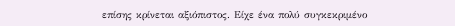επίσης κρίνεται αξιόπιστος. Είχε ένα πολύ συγκεκριμένο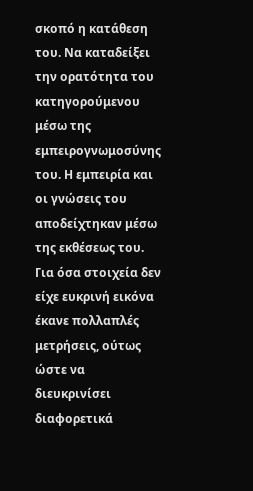σκοπό η κατάθεση του. Να καταδείξει την ορατότητα του κατηγορούμενου μέσω της εμπειρογνωμοσύνης του. Η εμπειρία και οι γνώσεις του αποδείχτηκαν μέσω της εκθέσεως του. Για όσα στοιχεία δεν είχε ευκρινή εικόνα έκανε πολλαπλές μετρήσεις, ούτως ώστε να διευκρινίσει διαφορετικά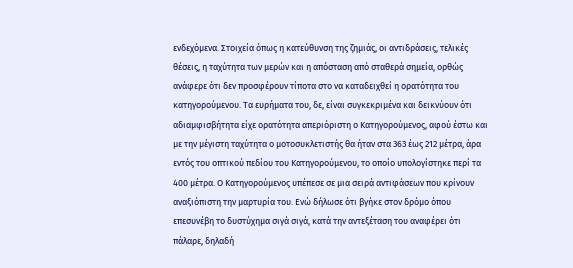ενδεχόμενα. Στοιχεία όπως η κατεύθυνση της ζημιάς, οι αντιδράσεις, τελικές θέσεις, η ταχύτητα των μερών και η απόσταση από σταθερά σημεία, ορθώς ανάφερε ότι δεν προσφέρουν τίποτα στο να καταδειχθεί η ορατότητα του κατηγορούμενου. Τα ευρήματα του, δε, είναι συγκεκριμένα και δεικνύουν ότι αδιαμφισβήτητα είχε ορατότητα απεριόριστη ο Κατηγορούμενος, αφού έστω και με την μέγιστη ταχύτητα ο μοτοσυκλετιστής θα ήταν στα 363 έως 212 μέτρα, άρα εντός του οπτικού πεδίου του Κατηγορούμενου, το οποίο υπολογίστηκε περί τα 400 μέτρα. Ο Κατηγορούμενος υπέπεσε σε μια σειρά αντιφάσεων που κρίνουν αναξιόπιστη την μαρτυρία του. Ενώ δήλωσε ότι βγήκε στον δρόμο όπου επεσυνέβη το δυστύχημα σιγά σιγά, κατά την αντεξέταση του αναφέρει ότι πάλαρε, δηλαδή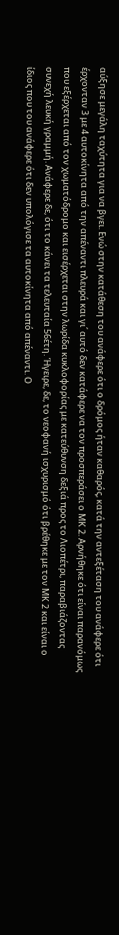αύξησε μεγάλη ταχύτητα για να βγει. Ενώ στην κατάθεση του ανάφερε ότι ο δρόμος ήταν καθαρός, κατά την αντεξέταση του ανάφερε ότι έρχονταν 3 με 4 αυτοκίνητα από την απέναντι πλευρά και γι΄ αυτό δεν κατάφερε να τον προσπεράσει ο ΜΚ 2. Αρνήθηκε ότι είναι παρανόμως που εξέρχεται από τον χωματόδρομο και εισέρχεται στην λωρίδα κυκλοφορίας με κατεύθυνση δεξιά προς το Λιοπέτρι, παραβιάζοντας συνεχή λευκή γραμμή. Ανάφερε δε, ότι το κάνει τα τελευταία 56έτη. Ήγειρε, δε, το νεοφανή ισχυρισμό ότι βρέθηκε με τον ΜΚ 2 και είναι ο ίδιος που του ανάφερε ότι δεν υπολόγισε τα αυτοκίνητα από απέναντι. Ο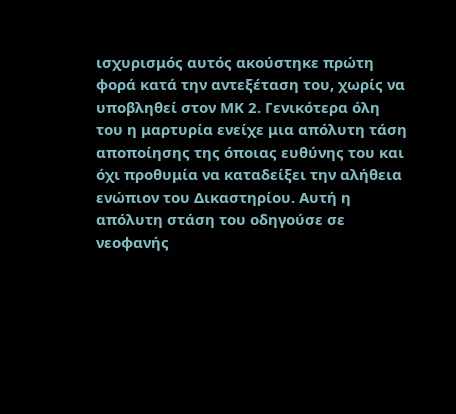ισχυρισμός αυτός ακούστηκε πρώτη φορά κατά την αντεξέταση του, χωρίς να υποβληθεί στον ΜΚ 2. Γενικότερα όλη του η μαρτυρία ενείχε μια απόλυτη τάση αποποίησης της όποιας ευθύνης του και όχι προθυμία να καταδείξει την αλήθεια ενώπιον του Δικαστηρίου. Αυτή η απόλυτη στάση του οδηγούσε σε νεοφανής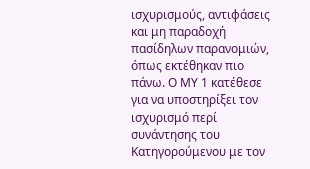ισχυρισμούς, αντιφάσεις και μη παραδοχή πασίδηλων παρανομιών, όπως εκτέθηκαν πιο πάνω. Ο ΜΥ 1 κατέθεσε για να υποστηρίξει τον ισχυρισμό περί συνάντησης του Κατηγορούμενου με τον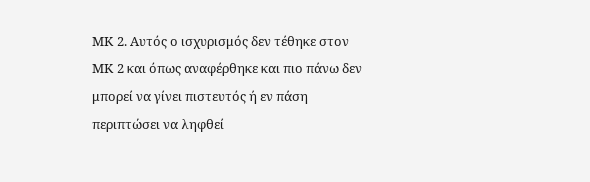ΜΚ 2. Αυτός ο ισχυρισμός δεν τέθηκε στον ΜΚ 2 και όπως αναφέρθηκε και πιο πάνω δεν μπορεί να γίνει πιστευτός ή εν πάση περιπτώσει να ληφθεί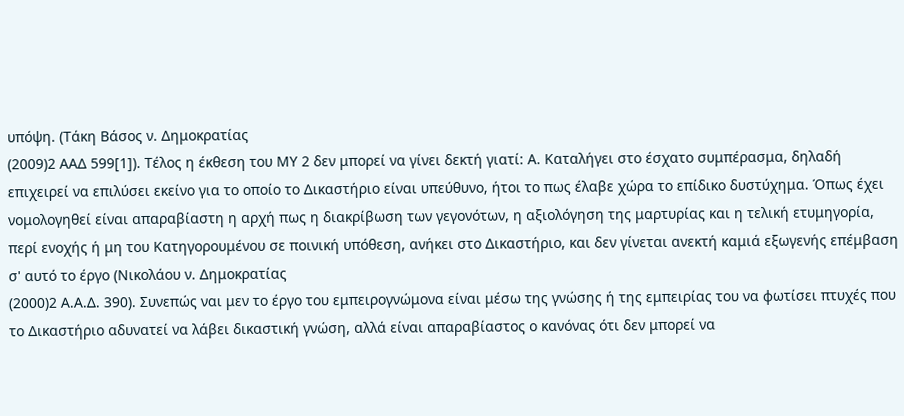υπόψη. (Τάκη Βάσος ν. Δημοκρατίας
(2009)2 ΑΑΔ 599[1]). Τέλος η έκθεση του ΜΥ 2 δεν μπορεί να γίνει δεκτή γιατί: Α. Καταλήγει στο έσχατο συμπέρασμα, δηλαδή επιχειρεί να επιλύσει εκείνο για το οποίο το Δικαστήριο είναι υπεύθυνο, ήτοι το πως έλαβε χώρα το επίδικο δυστύχημα. Όπως έχει νομολογηθεί είναι απαραβίαστη η αρχή πως η διακρίβωση των γεγονότων, η αξιολόγηση της μαρτυρίας και η τελική ετυμηγορία, περί ενοχής ή μη του Κατηγορουμένου σε ποινική υπόθεση, ανήκει στο Δικαστήριο, και δεν γίνεται ανεκτή καμιά εξωγενής επέμβαση σ' αυτό το έργο (Νικολάου ν. Δημοκρατίας
(2000)2 Α.Α.Δ. 390). Συνεπώς ναι μεν το έργο του εμπειρογνώμονα είναι μέσω της γνώσης ή της εμπειρίας του να φωτίσει πτυχές που το Δικαστήριο αδυνατεί να λάβει δικαστική γνώση, αλλά είναι απαραβίαστος ο κανόνας ότι δεν μπορεί να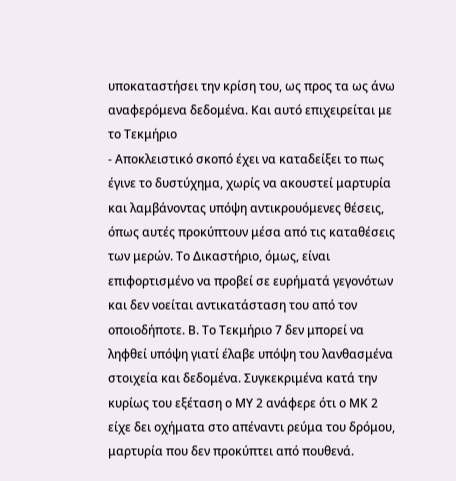υποκαταστήσει την κρίση του, ως προς τα ως άνω αναφερόμενα δεδομένα. Και αυτό επιχειρείται με το Τεκμήριο
- Αποκλειστικό σκοπό έχει να καταδείξει το πως έγινε το δυστύχημα, χωρίς να ακουστεί μαρτυρία και λαμβάνοντας υπόψη αντικρουόμενες θέσεις, όπως αυτές προκύπτουν μέσα από τις καταθέσεις των μερών. Το Δικαστήριο, όμως, είναι επιφορτισμένο να προβεί σε ευρήματά γεγονότων και δεν νοείται αντικατάσταση του από τον οποιοδήποτε. Β. Το Τεκμήριο 7 δεν μπορεί να ληφθεί υπόψη γιατί έλαβε υπόψη του λανθασμένα στοιχεία και δεδομένα. Συγκεκριμένα κατά την κυρίως του εξέταση ο ΜΥ 2 ανάφερε ότι ο ΜΚ 2 είχε δει οχήματα στο απέναντι ρεύμα του δρόμου, μαρτυρία που δεν προκύπτει από πουθενά.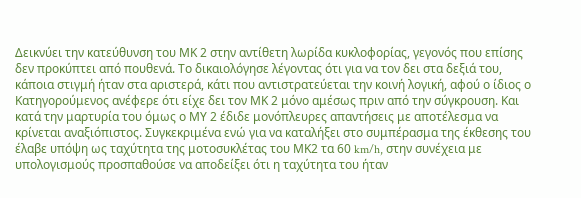Δεικνύει την κατεύθυνση του ΜΚ 2 στην αντίθετη λωρίδα κυκλοφορίας, γεγονός που επίσης δεν προκύπτει από πουθενά. Το δικαιολόγησε λέγοντας ότι για να τον δει στα δεξιά του, κάποια στιγμή ήταν στα αριστερά, κάτι που αντιστρατεύεται την κοινή λογική, αφού ο ίδιος ο Κατηγορούμενος ανέφερε ότι είχε δει τον ΜΚ 2 μόνο αμέσως πριν από την σύγκρουση. Και κατά την μαρτυρία του όμως ο ΜΥ 2 έδιδε μονόπλευρες απαντήσεις με αποτέλεσμα να κρίνεται αναξιόπιστος. Συγκεκριμένα ενώ για να καταλήξει στο συμπέρασμα της έκθεσης του έλαβε υπόψη ως ταχύτητα της μοτοσυκλέτας του ΜΚ2 τα 60 km/h, στην συνέχεια με υπολογισμούς προσπαθούσε να αποδείξει ότι η ταχύτητα του ήταν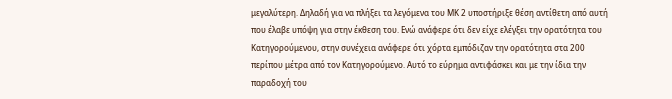μεγαλύτερη. Δηλαδή για να πλήξει τα λεγόμενα του ΜΚ 2 υποστήριξε θέση αντίθετη από αυτή που έλαβε υπόψη για στην έκθεση του. Ενώ ανάφερε ότι δεν είχε ελέγξει την ορατότητα του Κατηγορούμενου, στην συνέχεια ανάφερε ότι χόρτα εμπόδιζαν την ορατότητα στα 200 περίπου μέτρα από τον Κατηγορούμενο. Αυτό το εύρημα αντιφάσκει και με την ίδια την παραδοχή του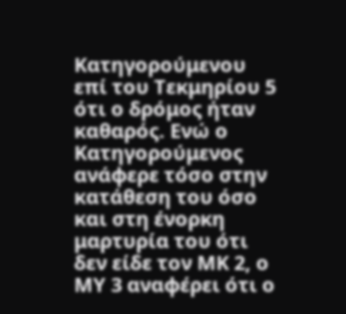Κατηγορούμενου επί του Τεκμηρίου 5 ότι ο δρόμος ήταν καθαρός. Ενώ ο Κατηγορούμενος ανάφερε τόσο στην κατάθεση του όσο και στη ένορκη μαρτυρία του ότι δεν είδε τον ΜΚ 2, ο ΜΥ 3 αναφέρει ότι ο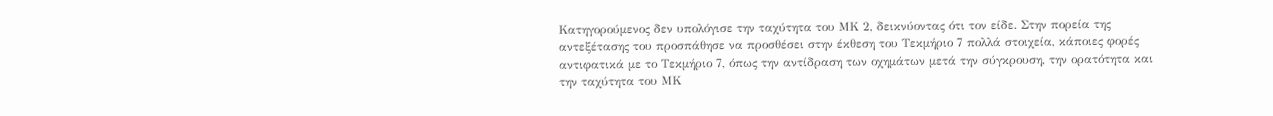Κατηγορούμενος δεν υπολόγισε την ταχύτητα του ΜΚ 2, δεικνύοντας ότι τον είδε. Στην πορεία της αντεξέτασης του προσπάθησε να προσθέσει στην έκθεση του Τεκμήριο 7 πολλά στοιχεία, κάποιες φορές αντιφατικά με το Τεκμήριο 7, όπως την αντίδραση των οχημάτων μετά την σύγκρουση, την ορατότητα και την ταχύτητα του ΜΚ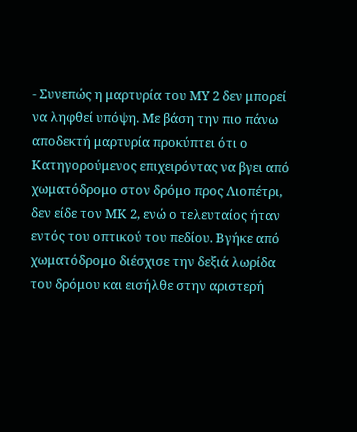- Συνεπώς η μαρτυρία του ΜΥ 2 δεν μπορεί να ληφθεί υπόψη. Με βάση την πιο πάνω αποδεκτή μαρτυρία προκύπτει ότι ο Κατηγορούμενος επιχειρόντας να βγει από χωματόδρομο στον δρόμο προς Λιοπέτρι, δεν είδε τον ΜΚ 2, ενώ ο τελευταίος ήταν εντός του οπτικού του πεδίου. Βγήκε από χωματόδρομο διέσχισε την δεξιά λωρίδα του δρόμου και εισήλθε στην αριστερή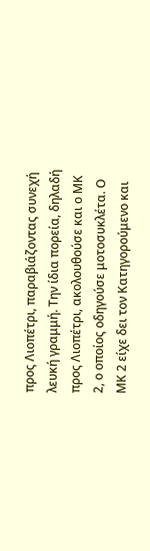προς Λιοπέτρι, παραβιάζοντας συνεχή λευκή γραμμή. Την ίδια πορεία, δηλαδή προς Λιοπέτρι, ακολουθούσε και ο ΜΚ 2, ο οποίος οδηγούσε μοτοσυκλέτα. Ο ΜΚ 2 είχε δει τον Κατηγορούμενο και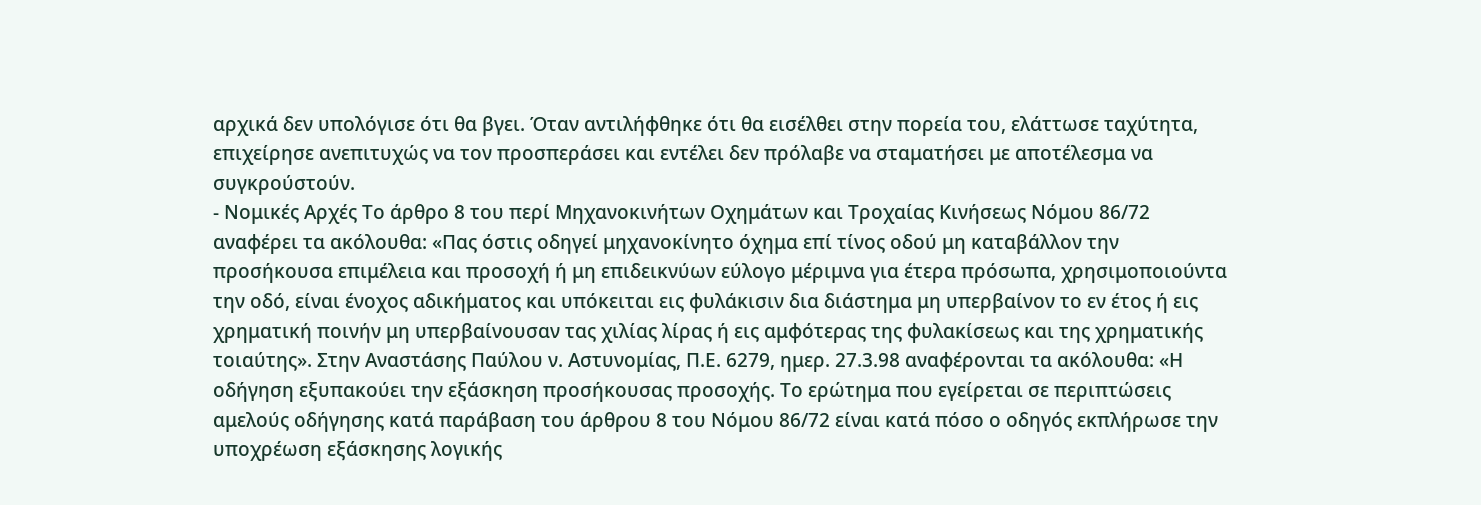αρχικά δεν υπολόγισε ότι θα βγει. Όταν αντιλήφθηκε ότι θα εισέλθει στην πορεία του, ελάττωσε ταχύτητα, επιχείρησε ανεπιτυχώς να τον προσπεράσει και εντέλει δεν πρόλαβε να σταματήσει με αποτέλεσμα να συγκρούστούν.
- Νομικές Αρχές Το άρθρο 8 του περί Μηχανοκινήτων Οχημάτων και Τροχαίας Κινήσεως Νόμου 86/72 αναφέρει τα ακόλουθα: «Πας όστις οδηγεί μηχανοκίνητο όχημα επί τίνος οδού μη καταβάλλον την προσήκουσα επιμέλεια και προσοχή ή μη επιδεικνύων εύλογο μέριμνα για έτερα πρόσωπα, χρησιμοποιούντα την οδό, είναι ένοχος αδικήματος και υπόκειται εις φυλάκισιν δια διάστημα μη υπερβαίνον το εν έτος ή εις χρηματική ποινήν μη υπερβαίνουσαν τας χιλίας λίρας ή εις αμφότερας της φυλακίσεως και της χρηματικής τοιαύτης». Στην Αναστάσης Παύλου ν. Αστυνομίας, Π.Ε. 6279, ημερ. 27.3.98 αναφέρονται τα ακόλουθα: «Η οδήγηση εξυπακούει την εξάσκηση προσήκουσας προσοχής. Το ερώτημα που εγείρεται σε περιπτώσεις αμελούς οδήγησης κατά παράβαση του άρθρου 8 του Νόμου 86/72 είναι κατά πόσο ο οδηγός εκπλήρωσε την υποχρέωση εξάσκησης λογικής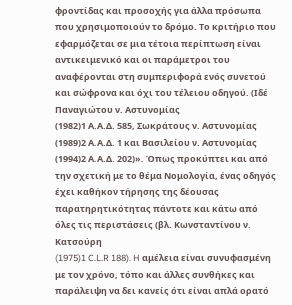φροντίδας και προσοχής για άλλα πρόσωπα που χρησιμοποιούν το δρόμο. Το κριτήριο που εφαρμόζεται σε μια τέτοια περίπτωση είναι αντικειμενικό και οι παράμετροι του αναφέρονται στη συμπεριφορά ενός συνετού και σώφρονα και όχι του τέλειου οδηγού. (Ιδέ Παναγιώτου ν. Αστυνομίας
(1982)1 Α.Α.Δ. 585, Σωκράτους ν. Αστυνομίας
(1989)2 Α.Α.Δ. 1 και Βασιλείου ν. Αστυνομίας
(1994)2 Α.Α.Δ. 202)». Όπως προκύπτει και από την σχετική με το θέμα Νομολογία, ένας οδηγός έχει καθήκον τήρησης της δέουσας παρατηρητικότητας πάντοτε και κάτω από όλες τις περιστάσεις (βλ. Κωνσταντίνου ν. Κατσούρη
(1975)1 C.L.R 188). H αμέλεια είναι συνυφασμένη με τον χρόνο, τόπο και άλλες συνθήκες και παράλειψη να δει κανείς ότι είναι απλά ορατό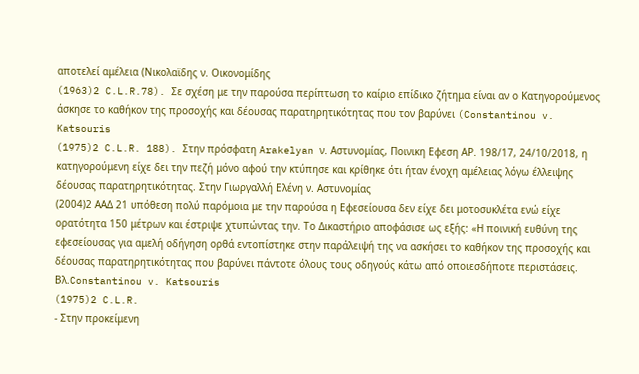αποτελεί αμέλεια (Νικολαϊδης ν. Οικονομίδης
(1963)2 C.L.R.78). Σε σχέση με την παρούσα περίπτωση το καίριο επίδικο ζήτημα είναι αν ο Κατηγορούμενος άσκησε το καθήκον της προσοχής και δέουσας παρατηρητικότητας που τον βαρύνει (Constantinou v. Katsouris
(1975)2 C.L.R. 188). Στην πρόσφατη Arakelyan ν. Αστυνομίας, Ποινικη Εφεση ΑΡ. 198/17, 24/10/2018, η κατηγορούμενη είχε δει την πεζή μόνο αφού την κτύπησε και κρίθηκε ότι ήταν ένοχη αμέλειας λόγω έλλειψης δέουσας παρατηρητικότητας. Στην Γιωργαλλή Ελένη ν. Αστυνομίας
(2004)2 ΑΑΔ 21 υπόθεση πολύ παρόμοια με την παρούσα η Εφεσείουσα δεν είχε δει μοτοσυκλέτα ενώ είχε ορατότητα 150 μέτρων και έστριψε χτυπώντας την. Το Δικαστήριο αποφάσισε ως εξής: «Η ποινική ευθύνη της εφεσείουσας για αμελή οδήγηση ορθά εντοπίστηκε στην παράλειψή της να ασκήσει το καθήκον της προσοχής και δέουσας παρατηρητικότητας που βαρύνει πάντοτε όλους τους οδηγούς κάτω από οποιεσδήποτε περιστάσεις. Βλ.Constantinou v. Katsouris
(1975)2 C.L.R.
- Στην προκείμενη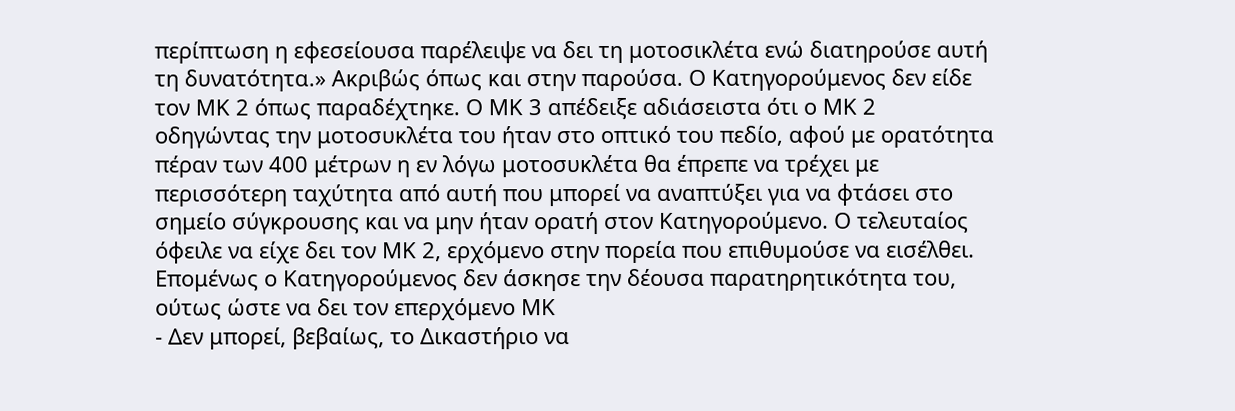περίπτωση η εφεσείουσα παρέλειψε να δει τη μοτοσικλέτα ενώ διατηρούσε αυτή τη δυνατότητα.» Ακριβώς όπως και στην παρούσα. Ο Κατηγορούμενος δεν είδε τον ΜΚ 2 όπως παραδέχτηκε. Ο ΜΚ 3 απέδειξε αδιάσειστα ότι ο ΜΚ 2 οδηγώντας την μοτοσυκλέτα του ήταν στο οπτικό του πεδίο, αφού με ορατότητα πέραν των 400 μέτρων η εν λόγω μοτοσυκλέτα θα έπρεπε να τρέχει με περισσότερη ταχύτητα από αυτή που μπορεί να αναπτύξει για να φτάσει στο σημείο σύγκρουσης και να μην ήταν ορατή στον Κατηγορούμενο. Ο τελευταίος όφειλε να είχε δει τον ΜΚ 2, ερχόμενο στην πορεία που επιθυμούσε να εισέλθει. Επομένως ο Κατηγορούμενος δεν άσκησε την δέουσα παρατηρητικότητα του, ούτως ώστε να δει τον επερχόμενο ΜΚ
- Δεν μπορεί, βεβαίως, το Δικαστήριο να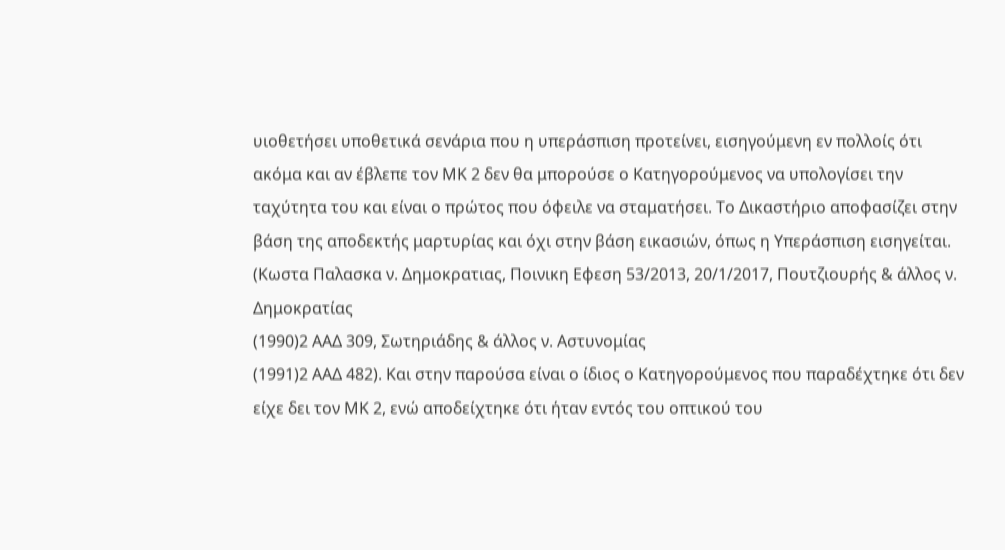υιοθετήσει υποθετικά σενάρια που η υπεράσπιση προτείνει, εισηγούμενη εν πολλοίς ότι ακόμα και αν έβλεπε τον ΜΚ 2 δεν θα μπορούσε ο Κατηγορούμενος να υπολογίσει την ταχύτητα του και είναι ο πρώτος που όφειλε να σταματήσει. Το Δικαστήριο αποφασίζει στην βάση της αποδεκτής μαρτυρίας και όχι στην βάση εικασιών, όπως η Υπεράσπιση εισηγείται. (Κωστα Παλασκα ν. Δημοκρατιας, Ποινικη Εφεση 53/2013, 20/1/2017, Πουτζιουρής & άλλος ν. Δημοκρατίας
(1990)2 ΑΑΔ 309, Σωτηριάδης & άλλος ν. Αστυνομίας
(1991)2 ΑΑΔ 482). Και στην παρούσα είναι ο ίδιος ο Κατηγορούμενος που παραδέχτηκε ότι δεν είχε δει τον ΜΚ 2, ενώ αποδείχτηκε ότι ήταν εντός του οπτικού του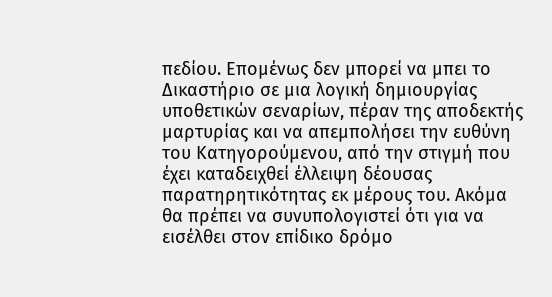πεδίου. Επομένως δεν μπορεί να μπει το Δικαστήριο σε μια λογική δημιουργίας υποθετικών σεναρίων, πέραν της αποδεκτής μαρτυρίας και να απεμπολήσει την ευθύνη του Κατηγορούμενου, από την στιγμή που έχει καταδειχθεί έλλειψη δέουσας παρατηρητικότητας εκ μέρους του. Ακόμα θα πρέπει να συνυπολογιστεί ότι για να εισέλθει στον επίδικο δρόμο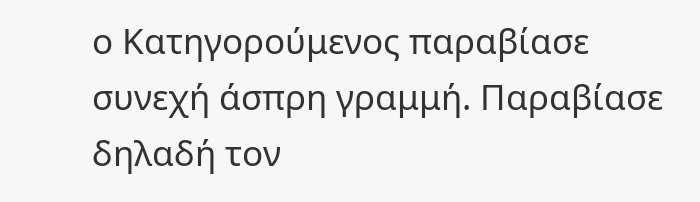ο Κατηγορούμενος παραβίασε συνεχή άσπρη γραμμή. Παραβίασε δηλαδή τον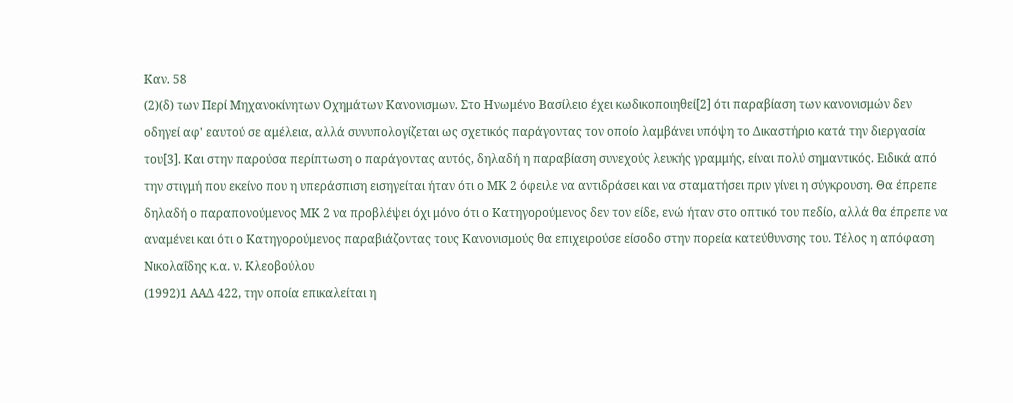Καν. 58
(2)(δ) των Περί Μηχανοκίνητων Οχημάτων Κανονισμων. Στο Ηνωμένο Βασίλειο έχει κωδικοποιηθεί[2] ότι παραβίαση των κανονισμών δεν οδηγεί αφ' εαυτού σε αμέλεια, αλλά συνυπολογίζεται ως σχετικός παράγοντας τον οποίο λαμβάνει υπόψη το Δικαστήριο κατά την διεργασία του[3]. Και στην παρούσα περίπτωση ο παράγοντας αυτός, δηλαδή η παραβίαση συνεχούς λευκής γραμμής, είναι πολύ σημαντικός. Ειδικά από την στιγμή που εκείνο που η υπεράσπιση εισηγείται ήταν ότι ο ΜΚ 2 όφειλε να αντιδράσει και να σταματήσει πριν γίνει η σύγκρουση. Θα έπρεπε δηλαδή ο παραπονούμενος ΜΚ 2 να προβλέψει όχι μόνο ότι ο Κατηγορούμενος δεν τον είδε, ενώ ήταν στο οπτικό του πεδίο, αλλά θα έπρεπε να αναμένει και ότι ο Κατηγορούμενος παραβιάζοντας τους Κανονισμούς θα επιχειρούσε είσοδο στην πορεία κατεύθυνσης του. Τέλος η απόφαση Νικολαΐδης κ.α. ν. Κλεοβούλου
(1992)1 ΑΑΔ 422, την οποία επικαλείται η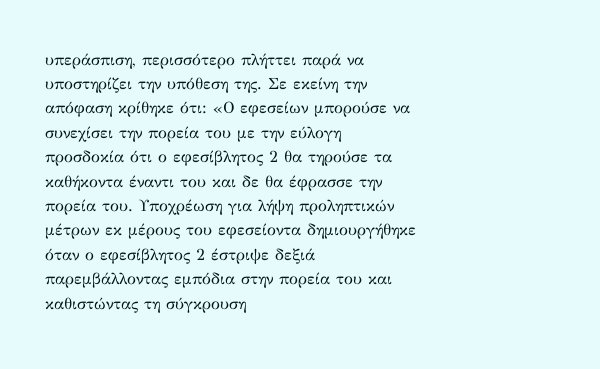υπεράσπιση, περισσότερο πλήττει παρά να υποστηρίζει την υπόθεση της. Σε εκείνη την απόφαση κρίθηκε ότι: «Ο εφεσείων μπορούσε να συνεχίσει την πορεία του με την εύλογη προσδοκία ότι ο εφεσίβλητος 2 θα τηρούσε τα καθήκοντα έναντι του και δε θα έφρασσε την πορεία του. Υποχρέωση για λήψη προληπτικών μέτρων εκ μέρους του εφεσείοντα δημιουργήθηκε όταν ο εφεσίβλητος 2 έστριψε δεξιά παρεμβάλλοντας εμπόδια στην πορεία του και καθιστώντας τη σύγκρουση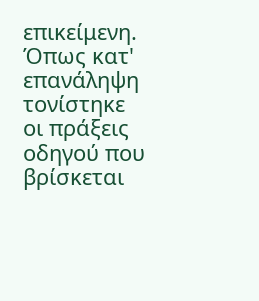επικείμενη. Όπως κατ' επανάληψη τονίστηκε οι πράξεις οδηγού που βρίσκεται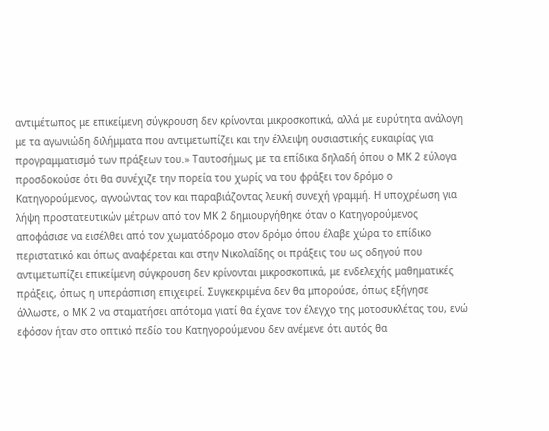αντιμέτωπος με επικείμενη σύγκρουση δεν κρίνονται μικροσκοπικά, αλλά με ευρύτητα ανάλογη με τα αγωνιώδη διλήμματα που αντιμετωπίζει και την έλλειψη ουσιαστικής ευκαιρίας για προγραμματισμό των πράξεων του.» Ταυτοσήμως με τα επίδικα δηλαδή όπου ο ΜΚ 2 εύλογα προσδοκούσε ότι θα συνέχιζε την πορεία του χωρίς να του φράξει τον δρόμο ο Κατηγορούμενος, αγνοώντας τον και παραβιάζοντας λευκή συνεχή γραμμή. Η υποχρέωση για λήψη προστατευτικών μέτρων από τον ΜΚ 2 δημιουργήθηκε όταν ο Κατηγορούμενος αποφάσισε να εισέλθει από τον χωματόδρομο στον δρόμο όπου έλαβε χώρα το επίδικο περιστατικό και όπως αναφέρεται και στην Νικολαΐδης οι πράξεις του ως οδηγού που αντιμετωπίζει επικείμενη σύγκρουση δεν κρίνονται μικροσκοπικά, με ενδελεχής μαθηματικές πράξεις, όπως η υπεράσπιση επιχειρεί. Συγκεκριμένα δεν θα μπορούσε, όπως εξήγησε άλλωστε, ο ΜΚ 2 να σταματήσει απότομα γιατί θα έχανε τον έλεγχο της μοτοσυκλέτας του, ενώ εφόσον ήταν στο οπτικό πεδίο του Κατηγορούμενου δεν ανέμενε ότι αυτός θα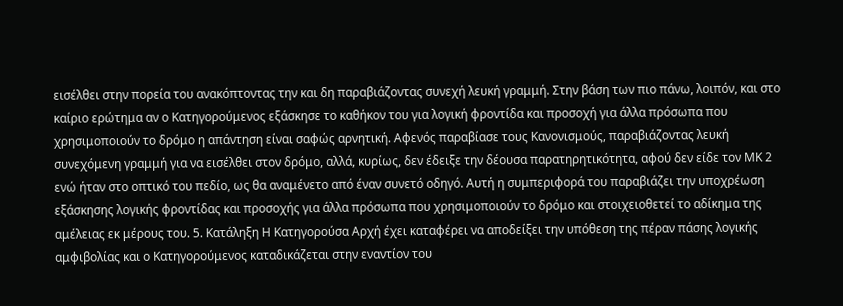εισέλθει στην πορεία του ανακόπτοντας την και δη παραβιάζοντας συνεχή λευκή γραμμή. Στην βάση των πιο πάνω, λοιπόν, και στο καίριο ερώτημα αν ο Κατηγορούμενος εξάσκησε το καθήκον του για λογική φροντίδα και προσοχή για άλλα πρόσωπα που χρησιμοποιούν το δρόμο η απάντηση είναι σαφώς αρνητική. Αφενός παραβίασε τους Κανονισμούς, παραβιάζοντας λευκή συνεχόμενη γραμμή για να εισέλθει στον δρόμο, αλλά, κυρίως, δεν έδειξε την δέουσα παρατηρητικότητα, αφού δεν είδε τον ΜΚ 2 ενώ ήταν στο οπτικό του πεδίο, ως θα αναμένετο από έναν συνετό οδηγό. Αυτή η συμπεριφορά του παραβιάζει την υποχρέωση εξάσκησης λογικής φροντίδας και προσοχής για άλλα πρόσωπα που χρησιμοποιούν το δρόμο και στοιχειοθετεί το αδίκημα της αμέλειας εκ μέρους του. 5. Κατάληξη Η Κατηγορούσα Αρχή έχει καταφέρει να αποδείξει την υπόθεση της πέραν πάσης λογικής αμφιβολίας και ο Κατηγορούμενος καταδικάζεται στην εναντίον του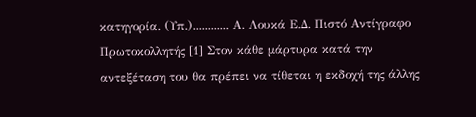κατηγορία. (Υπ.)............ Α. Λουκά Ε.Δ. Πιστό Αντίγραφο Πρωτοκολλητής [1] Στον κάθε μάρτυρα κατά την αντεξέταση του θα πρέπει να τίθεται η εκδοχή της άλλης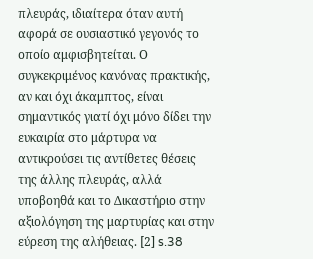πλευράς, ιδιαίτερα όταν αυτή αφορά σε ουσιαστικό γεγονός το οποίο αμφισβητείται. Ο συγκεκριμένος κανόνας πρακτικής, αν και όχι άκαμπτος, είναι σημαντικός γιατί όχι μόνο δίδει την ευκαιρία στο μάρτυρα να αντικρούσει τις αντίθετες θέσεις της άλλης πλευράς, αλλά υποβοηθά και το Δικαστήριο στην αξιολόγηση της μαρτυρίας και στην εύρεση της αλήθειας. [2] s.38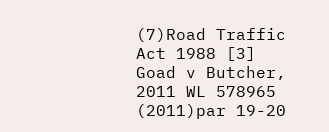(7)Road Traffic Act 1988 [3] Goad v Butcher, 2011 WL 578965
(2011)par 19-20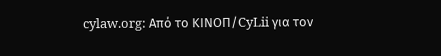cylaw.org: Από το ΚΙΝOΠ/CyLii για τον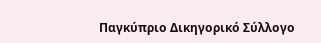Παγκύπριο Δικηγορικό Σύλλογο